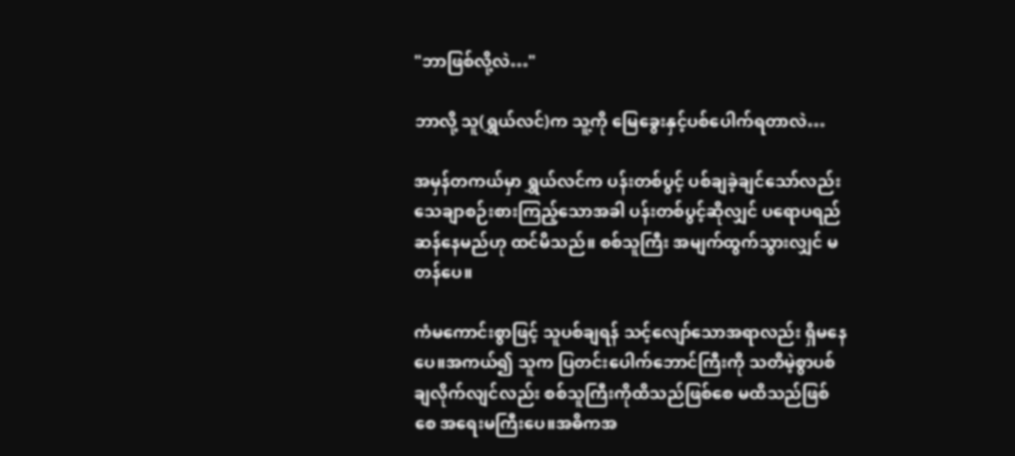"ဘာဖြစ်လို့လဲ…"

ဘာလို့ သူ(ရွှယ်လင်)က သူ့ကို မြေခွေးနှင့်ပစ်ပေါက်ရတာလဲ…

အမှန်တကယ်မှာ ရွှယ်လင်က ပန်းတစ်ပွင့် ပစ်ချခဲ့ချင်သော်လည်း သေချာစဉ်းစားကြည့်သောအခါ ပန်းတစ်ပွင့်ဆိုလျှင် ပရောပရည်ဆန်နေမည်ဟု ထင်မိသည်။ စစ်သူကြီး အမျက်ထွက်သွားလျှင် မတန်ပေ။

ကံမကောင်းစွာဖြင့် သူပစ်ချရန် သင့်လျော်သောအရာလည်း ရှိမနေပေ။အကယ်၍ သူက ပြတင်းပေါက်ဘောင်ကြီးကို သတိမဲ့စွာပစ်ချလိုက်လျင်လည်း စစ်သူကြီးကိုထိသည်ဖြစ်စေ မထိသည်ဖြစ်စေ အရေးမကြီးပေ။အဓိကအ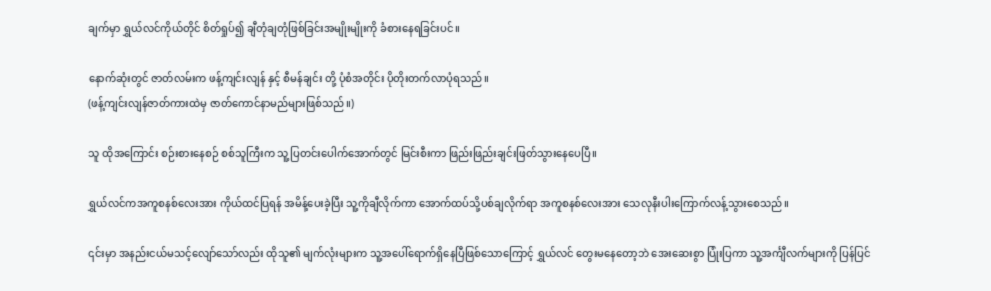ချက်မှာ ရွှယ်လင်ကိုယ်တိုင် စိတ်ရှုပ်၍ ချီတုံချတုံဖြစ်ခြင်းအမျိုးမျိုးကို ခံစားနေရခြင်းပင်။

နောက်ဆုံးတွင် ဇာတ်လမ်းက ဖန့်ကျင်းလျန် နှင့် စီမန်ချင်း တို့ ပုံစံအတိုင်း ပိုတိုးတက်လာပုံရသည်။
(ဖန့်ကျင်းလျန်ဇာတ်ကားထဲမှ ဇာတ်ကောင်နာမည်များဖြစ်သည်။)

သူ ထိုအကြောင်း စဉ်းစားနေစဉ် စစ်သူကြီးက သူ့ပြတင်းပေါက်အောက်တွင် မြင်းစီးကာ ဖြည်းဖြည်းချင်းဖြတ်သွားနေပေပြီ။

ရွှယ်လင်ကအကူစနစ်လေးအား ကိုယ်ထင်ပြရန် အမိန့်ပေးခဲ့ပြီး သူ့ကိုချီလိုက်ကာ အောက်ထပ်သို့ပစ်ချလိုက်ရာ အကူစနစ်လေးအား သေလုနီးပါးကြောက်လန့်သွားစေသည်။

၎င်းမှာ အနည်းငယ်မသင့်လျော်သော်လည်း ထိုသူ၏ မျက်လုံးများက သူ့အပေါ်ရောက်ရှိနေပြီဖြစ်သောကြောင့် ရွှယ်လင် တွေးမနေတော့ဘဲ အေးဆေးစွာ ပြုံးပြကာ သူ့အင်္ကျီလက်များကို ပြန်ပြင်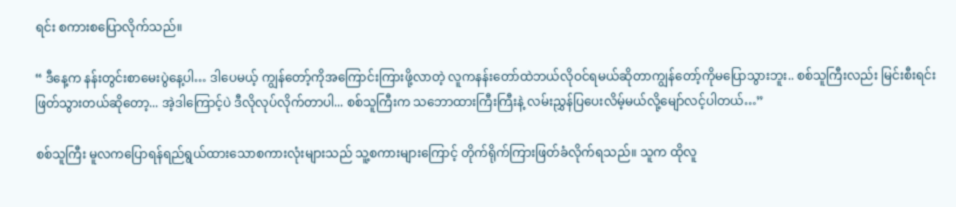ရင်း စကားစပြောလိုက်သည်။

“ ဒီနေ့က နန်းတွင်းစာမေးပွဲနေ့ပါ… ဒါပေမယ့် ကျွန်တော့်ကိုအကြောင်းကြားဖို့လာတဲ့ လူကနန်းတော်ထဲဘယ်လိုဝင်ရမယ်ဆိုတာကျွန်တော့်ကိုမပြောသွားဘူး.. စစ်သူကြီးလည်း မြင်းစီးရင်းဖြတ်သွားတယ်ဆိုတော့... အဲ့ဒါကြောင့်ပဲ ဒီလိုလုပ်လိုက်တာပါ... စစ်သူကြီးက သဘောထားကြီးကြီးနဲ့ လမ်းညွှန်ပြပေးလိမ့်မယ်လို့မျော်လင့်ပါတယ်…”

စစ်သူကြီး မူလကပြောရန်ရည်ရွယ်ထားသောစကားလုံးများသည် သူ့စကားများကြောင့် တိုက်ရိုက်ကြားဖြတ်ခံလိုက်ရသည်။ သူက ထိုလူ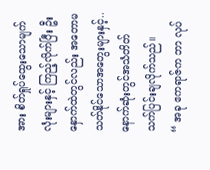အား စိတ်ရှုပ်ထွေးသောမျက်လုံးများနှင့် ကြည့်လိုက်ပြီး ဦးနှောက်ထဲတွင်လည်း အတောမသတ်နိုင်သောအတွေးများနှင့်.. နောက်ဆုံးတွင်အသံတိတ် သက်ပြင်းချလိုက်သည်။
“ အခု ဧကရာဇ်က ဘာ လုပ်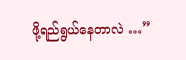ဖို့ရည်ရွယ်နေတာလဲ …”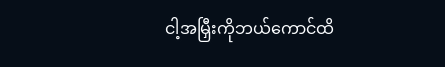ငါ့အမြှီးကိုဘယ်ကောင်ထိ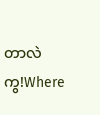တာလဲကွ!Where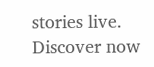stories live. Discover now